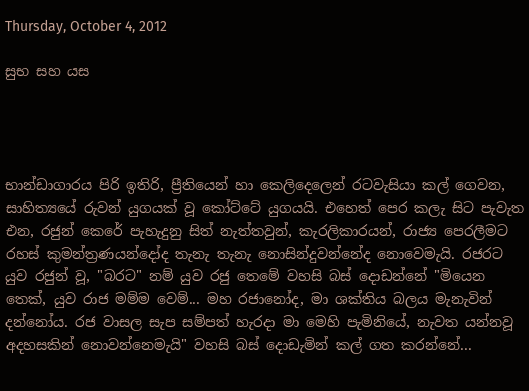Thursday, October 4, 2012

සුභ සහ යස




භාන්ඩාගාරය පිරි ඉතිරි, ප්‍රීතියෙන් හා කෙලිදෙලෙන් රටවැසියා කල් ගෙවන, සාහිත්‍යයේ රුවන් යුගයක් වූ කෝට්ටේ යුගයයි. එහෙත් පෙර කලැ සිට පැවැත එන, රජුන් කෙරේ පැහැදුනු සිත් නැත්තවුන්, කැරලිකාරයන්, රාජ්‍ය පෙරලීමට රහස් කුමන්ත්‍රණයන්දෝද තැනැ තැනැ නොසින්දුවන්නේද නොවෙමැයි. රජරට යුව රජුන් වූ, "බරට" නම් යුව රජු තෙමේ වහසි බස් දොඩන්නේ "මියෙන තෙක්, යුව රාජ මම්ම වෙම්... මහ රජානෝද, මා ශක්තිය බලය මැනැවින් දන්නෝය. රජ වාසල සැප සම්පත් හැරදා මා මෙහි පැමිනියේ, නැවත යන්නවූ අදහසකින් නොවන්නෙමැයි" වහසි බස් දොඩැමින් කල් ගත කරන්නේ...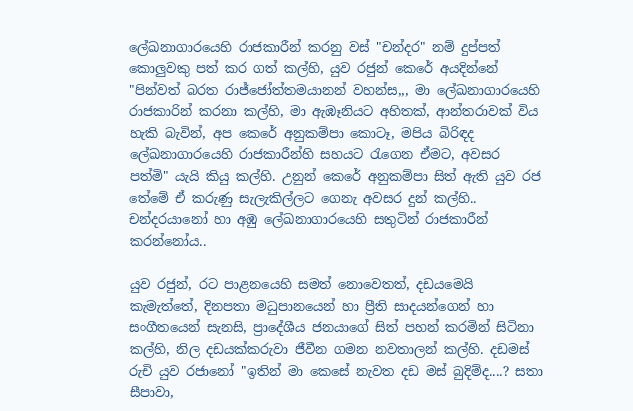ලේඛනාගාරයෙහි රාජකාරීන් කරනු වස් "චන්දර" නම් දුප්පත් කොලුවකු පත් කර ගත් කල්හි, යුව රජුන් කෙරේ අයදින්නේ "පින්වත් බරත රාජ්ජෝත්තමයානන් වහන්ස,,, මා ලේඛනාගාරයෙහි රාජකාරින් කරනා කල්හි, මා ඇඹෑනියට අහිතක්, ආන්තරාවක් විය හැකි බැවින්, අප කෙරේ අනුකම්පා කොටෑ, මපිය බිරිඳද ලේඛනාගාරයෙහි රාජකාරීන්හි සහයට රැගෙන ඒමට, අවසර  පත්මි" යැයි කියු කල්හි. උනුන් කෙරේ අනුකම්පා සිත් ඇති යුව රජ තේමේ ඒ කරුණු සැලැකිල්ලට ගෙනැ අවසර දුන් කල්හි.. චන්දරයානෝ හා අඹු ලේඛනාගාරයෙහි සතුටින් රාජකාරීන් කරන්නෝය..

යුව රජුන්, රට පාළනයෙහි සමත් නොවෙතත්, දඩයමෙයි කැමැත්තේ, දිනපතා මධුපානයෙන් හා ප්‍රීති සාදයන්ගෙන් හා සංගීතයෙන් සැනසි, ප්‍රාදේශීය ජනයාගේ සිත් පහන් කරමින් සිටිනා කල්හි, නිල දඩයක්කරුවා ජීවීන ගමන නවතාලන් කල්හි. දඩමස් රුචි යුව රජානෝ "ඉතින් මා කෙසේ නැවත දඩ මස් බුදිම්ද....? සතා සීපාවා,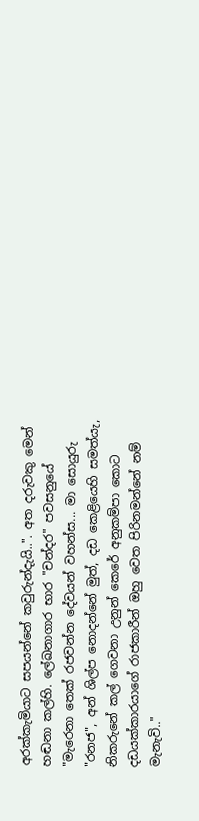අරක්කැමියාට සපයන්නේ කවුරුන්දැයි..". අත දරුවකු මෙන් හඬනා කල්හි. ලේඛනාගාර භාර "චන්දර" පවසනුයේ "මැරෙනා තෙක් රජවන්න දේවයන් වහන්ස... මා සොයුරු "රනජ", අන් ශිල්ප නොදන්නේ මුත්, දඩ කෙළියෙහි සමත්යැ, නිකරුනේ කල් ගෙවනා උනුන් කෙරේ අනුකම්පා කොට දඩයක්කාරයාගේ රාජකාරීන් ඔහු වෙත පිරිනමන්නේ නම් මැනැවි.."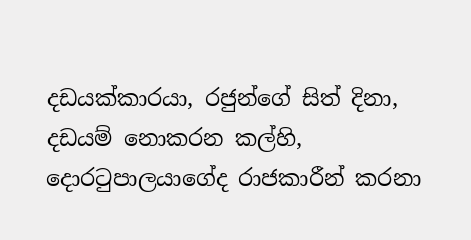දඩයක්කාරයා, රජුන්ගේ සිත් දිනා, දඩයම් නොකරන කල්හි, දොරටුපාලයාගේද රාජකාරීන් කරනා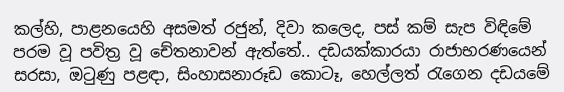කල්හි, පාළනයෙහි අසමත් රජුන්, දිවා කලෙද, පස් කම් සැප විඳිමේ පරම වූ පවිත්‍ර වූ චේතනාවන් ඇත්තේ.. දඩයක්කාරයා රාජාභරණයෙන් සරසා, ඔටුණු පළඳා, සිංහාසනාරූඩ කොටෑ, හෙල්ලත් රැගෙන දඩයමේ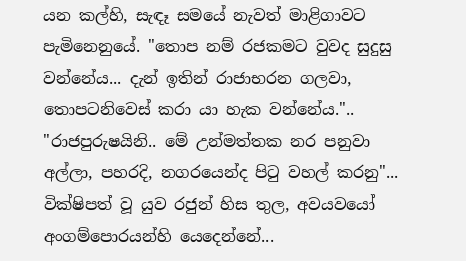යන කල්හි, සැඳෑ සමයේ නැවත් මාළිගාවට පැමිනෙනුයේ. "තොප නම් රජකමට වුවද සුදුසු වන්නේය... දැන් ඉතින් රාජාභරන ගලවා, තොපටනිවෙස් කරා යා හැක වන්නේය."..  "රාජපුරුෂයිනි.. මේ උන්මත්තක නර පනුවා අල්ලා, පහරදි, නගරයෙන්ද පිටු වහල් කරනු"... වික්ෂිපත් වූ යුව රජුන් හිස තුල, අවයවයෝ අංගම්පොරයන්හි යෙදෙන්නේ...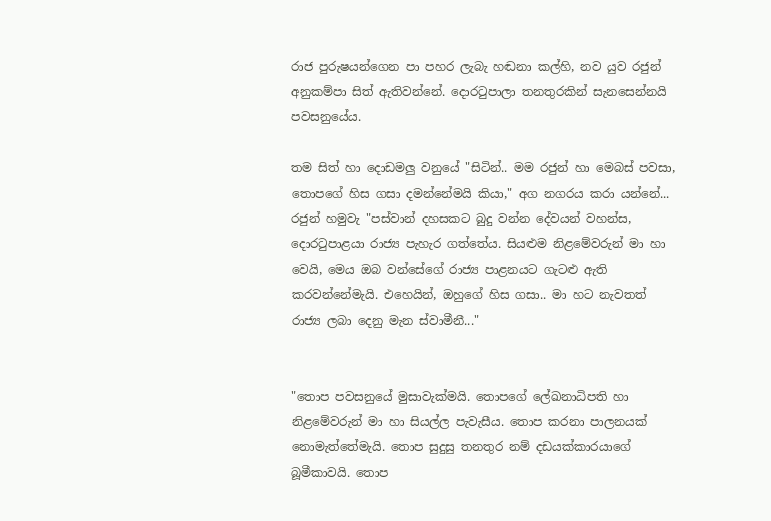රාජ පුරුෂයන්ගෙන පා පහර ලැබැ හඬනා කල්හි, නව යුව රජුන් අනුකම්පා සිත් ඇතිවන්නේ. දොරටුපාලා තනතුරකින් සැනසෙන්නයි පවසනුයේය.

තම සිත් හා දොඩමලු වනුයේ "සිටින්.. මම රජුන් හා මෙබස් පවසා, තොපගේ හිස ගසා දමන්නේමයි කියා," අග නගරය කරා යන්නේ... රජුන් හමුවැ "පස්වාන් දහසකට බුදු වන්න දේවයන් වහන්ස, දොරටුපාළයා රාජ්‍ය පැහැර ගත්තේය. සියළුම නිළමේවරුන් මා හා වෙයි, මෙය ඔබ වන්සේගේ රාජ්‍ය පාළනයට ගැටළු ඇති කරවන්නේමැයි. එහෙයින්, ඔහුගේ හිස ගසා.. මා හට නැවතත් රාජ්‍ය ලබා දෙනු මැන ස්වාමීනී..."


"තොප පවසනුයේ මුසාවැක්මයි. තොපගේ ලේඛනාධිපති හා නිළමේවරුන් මා හා සියල්ල පැවැසීය. තොප කරනා පාලනයක් නොමැත්තේමැයි. තොප සුදුසු තනතුර නම් දඩයක්කාරයාගේ බූමීකාවයි. තොප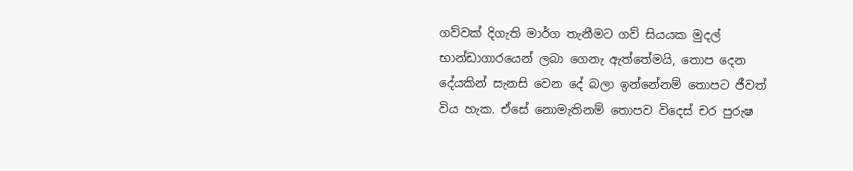ගව්වක් දිගැති මාර්ග තැනීමට ගව් සියයක මුදල් භාන්ඩාගාරයෙන් ලබා ගෙනැ ඇත්තේමයි, තොප දෙන දේයකින් සැනසි වෙන දේ බලා ඉන්නේනම් තොපට ජීවත් විය හැක. ඒසේ නොමැතිනම් තොපව විදෙස් චර පුරුෂ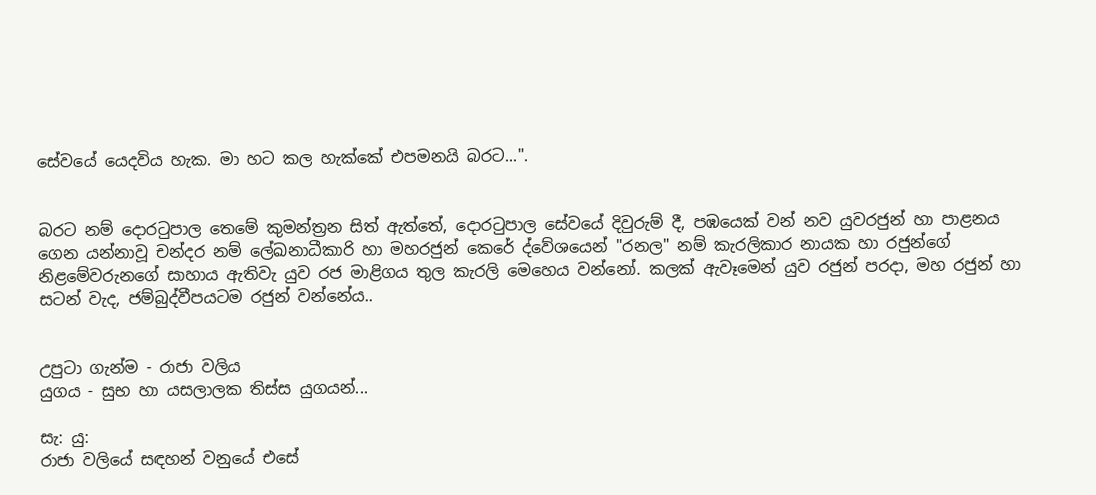සේවයේ යෙදවිය හැක. මා හට කල හැක්කේ එපමනයි බරට...".


බරට නම් දොරටුපාල තෙමේ කුමන්ත්‍රන සිත් ඇත්තේ, දොරටුපාල සේවයේ දිවුරුම් දී, පඹයෙක් වන් නව යුවරජුන් හා පාළනය ගෙන යන්නාවූ චන්දර නම් ලේඛනාධීකාරි හා මහරජුන් කෙරේ ද්වේශයෙන් "රනල" නම් කැරලිකාර නායක හා රජුන්ගේ නිළමේවරුනගේ සාහාය ඇතිවැ යුව රජ මාළිගය තුල කැරලි මෙහෙය වන්නෝ. කලක් ඇවෑමෙන් යුව රජුන් පරදා, මහ රජුන් හා සටන් වැද, ජම්බුද්වීපයටම රජුන් වන්නේය..


උපුටා ගැන්ම - රාජා වලිය
යුගය - සුභ හා යසලාලක තිස්ස යුගයන්...

සැ: යු:
රාජා වලියේ සඳහන් වනුයේ එසේ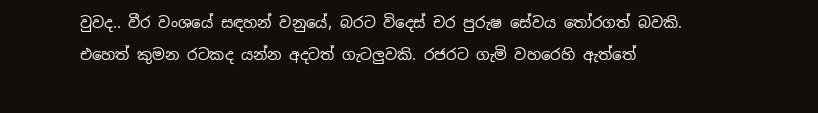වුවද.. වීර වංශයේ සඳහන් වනුයේ, බරට විදෙස් චර පුරුෂ සේවය තෝරගත් බවකි. එහෙත් කුමන රටකද යන්න අදටත් ගැටලුවකි. රජරට ගැමි වහරෙහි ඇත්තේ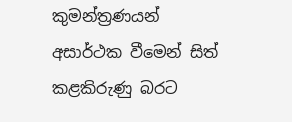කුමන්ත්‍රණයන් අසාර්ථක වීමෙන් සිත් කළකිරුණු බරට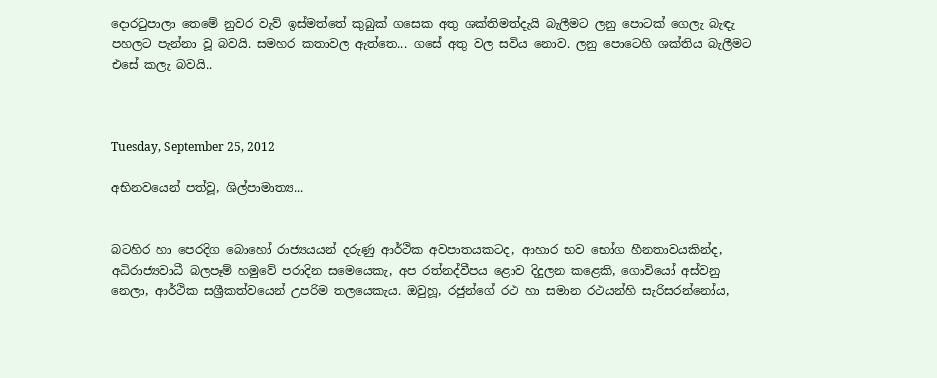දොරටුපාලා තෙමේ නුවර වැව් ඉස්මත්තේ කුබුක් ගසෙක අතු ශක්තිමත්දැයි බැලීමට ලනු පොටක් ගෙලැ බැඳැ පහලට පැන්නා වූ බවයි. සමහර කතාවල ඇත්තෙ... ගසේ අතු වල සවිය නොව. ලනු පොටෙහි ශක්තිය බැලීමට එසේ කලැ බවයි..



Tuesday, September 25, 2012

අභිනවයෙන් පත්වූ, ශිල්පාමාත්‍ය...


බටහිර හා පෙරදිග බොහෝ රාජ්‍යයයන් දරුණු ආර්ථික අවපාතයකටද, ආහාර භව භෝග හීනතාවයකින්ද, අධිරාජ්‍යවාධී බලපෑම් හමුවේ පරාදින සමෙයෙකැ, අප රත්නද්වීපය ළොව දිදුලන කළෙකි, ගොවියෝ අස්වනු නෙලා, ආර්ථික සශ්‍රීකත්වයෙන් උපරිම තලයෙකැය. ඔවුහූ, රජුන්ගේ රථ හා සමාන රථයන්හි සැරිසරන්නෝය,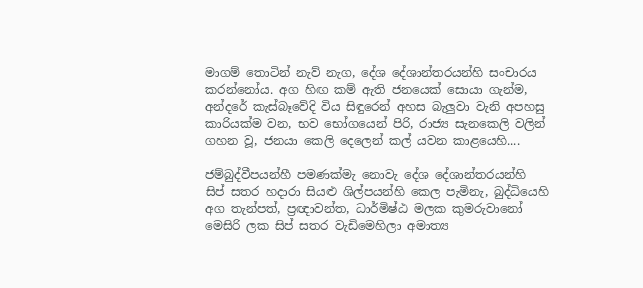මාගම් තොටින් නැව් නැග, දේශ දේශාන්තරයන්හි සංචාරය කරන්නෝය. අග හිඟ කම් ඇති ජනයෙක් සොයා ගැන්ම, අන්දරේ කැස්බෑවේදි විය සිඳුරෙන් අහස බැලුවා වැනි අපහසු කාරියක්ම වන, භව භෝගයෙන් පිරි, රාජ්‍ය සැනකෙලි වලින් ගහන වූ, ජනයා කෙලි දෙලෙන් කල් යවන කාළයෙහි....

ජම්බුද්වීපයන්හී පමණක්මැ නොවැ දේශ දේශාන්තරයන්හි සිප් සතර හදාරා සියළු ශිල්පයන්හි කෙල පැමිනැ, බුද්ධියෙහි අග තැන්පත්, ප්‍රඥාවන්ත, ධාර්මිෂ්ඨ මලක කුමරුවානෝ මෙසිරි ලක සිප් සතර වැඩිමෙහිලා අමාත්‍ය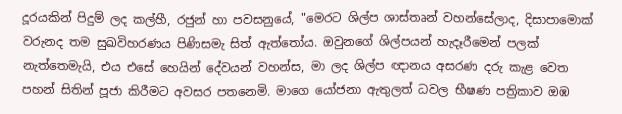දූරයකින් පිදුම් ලද කල්හී, රජුන් හා පවසනුයේ, "මෙරට ශිල්ප ශාස්තෘන් වහන්සේලාද, දිසාපාමොක් වරුනද තම සුඛවිහරණය පිණිසමැ සිත් ඇත්තෝය. ඔවුනගේ ශිල්පයන් හැදෑරීමෙන් පලක් නැත්තෙමැයි, එය එසේ හෙයින් දේවයන් වහන්ස, මා ලද ශිල්ප ඥානය අසරණ දරු කැළ වෙත පහන් සිතින් පූජා කිරීමට අවසර පතනෙමි. මාගෙ යෝජනා ඇතුලත් ධවල භීෂණ පත්‍රිකාව ඔඹ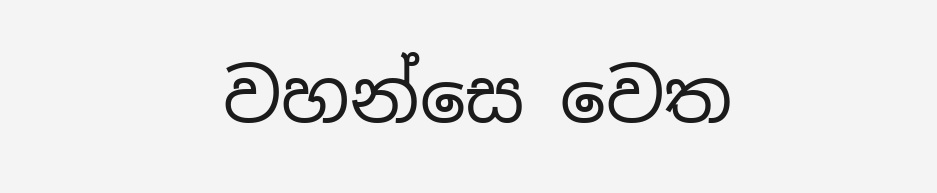වහන්සෙ වෙත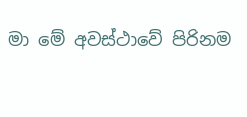මා මේ අවස්ථාවේ පිරිනම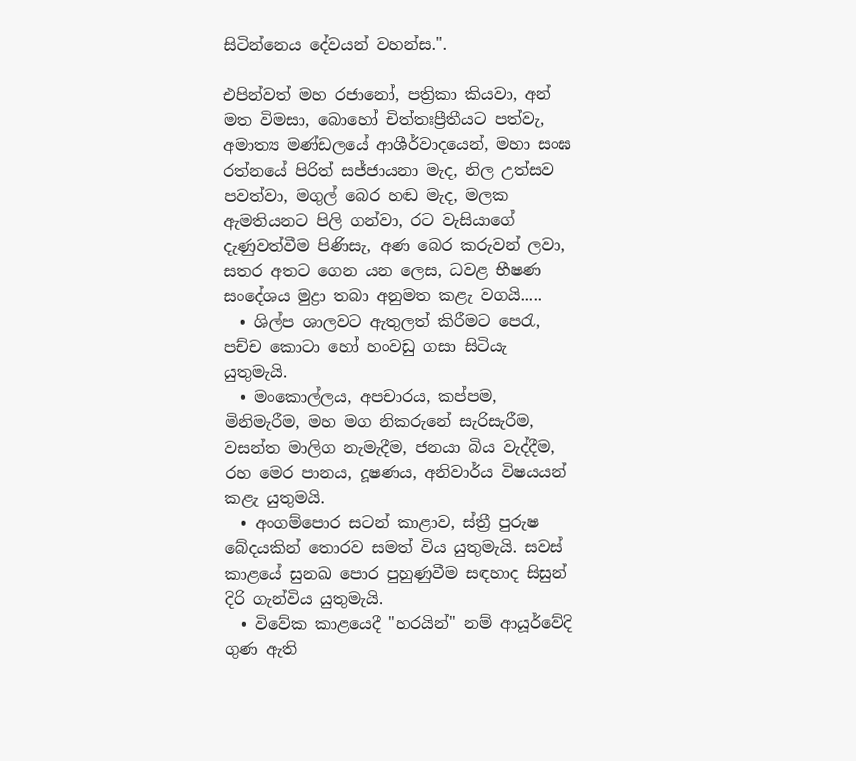සිටින්නෙය දේවයන් වහන්ස.".

එපින්වත් මහ රජානෝ, පත්‍රිකා කියවා, අන් මත විමසා, බොහෝ චිත්තඃප්‍රීතීයට පත්වැ, අමාත්‍ය මණ්ඩලයේ ආශීර්වාදයෙන්, මහා සංඝ රත්නයේ පිරිත් සජ්ජායනා මැද, නිල උත්සව පවත්වා, මගුල් බෙර හඬ මැද, මලක ඇමතියනට පිලි ගන්වා, රට වැසියාගේ දැණුවත්වීම පිණිසැ, අණ බෙර කරුවන් ලවා, සතර අතට ගෙන යන ලෙස, ධවළ භීෂණ සංදේශය මුද්‍රා තබා අනුමත කළැ වගයි.....
  • ශිල්ප ශාලවට ඇතුලත් කිරීමට පෙරැ, පච්ච කොටා හෝ හංවඩු ගසා සිටියැ යුතුමැයි.
  • මංකොල්ලය, අපචාරය, කප්පම, මිනිමැරීම, මහ මග නිකරුනේ සැරිසැරීම, වසන්ත මාලිග නැමැදීම, ජනයා බිය වැද්දීම, රහ මෙර පානය, දූෂණය, අනිවාර්ය විෂයයන් කළැ යුතුමයි.
  • අංගම්පොර සටන් කාළාව, ස්ත්‍රී පුරුෂ බේදයකින් තොරව සමත් විය යුතුමැයි. සවස් කාළයේ සුනඛ පොර පුහුණුවීම සඳහාද සිසුන් දිරි ගැන්විය යුතුමැයි.
  • විවේක කාළයෙදී "හරයින්" නම් ආයූර්වේදි ගුණ ඇති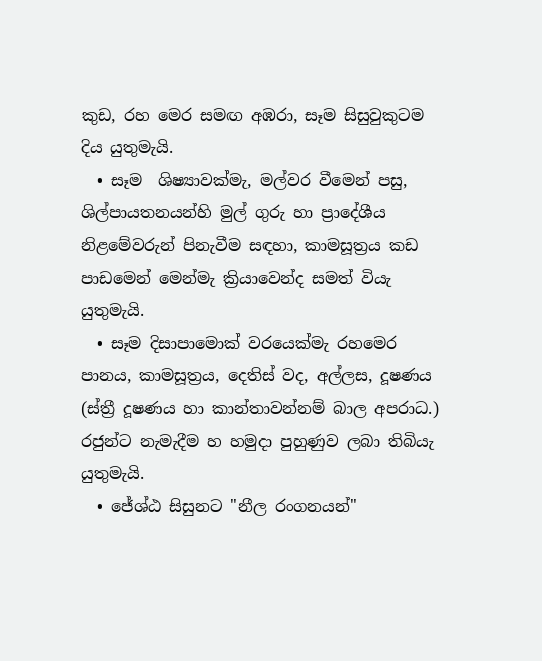කුඩ, රහ මෙර සමඟ අඹරා, සෑම සිසුවුකුටම දිය යුතුමැයි.
  • සෑම  ශිෂ්‍යාවක්මැ, මල්වර වීමෙන් පසු, ශිල්පායතනයන්හි මුල් ගුරු හා ප්‍රාදේශීය නිළමේවරුන් පිනැවීම සඳහා, කාමසූත්‍රය කඩ පාඩමෙන් මෙන්මැ ක්‍රියාවෙන්ද සමත් වියැ යුතුමැයි.
  • සෑම දිසාපාමොක් වරයෙක්මැ රහමෙර පානය, කාමසූත්‍රය, දෙතිස් වද, අල්ලස, දූෂණය (ස්ත්‍රී දූෂණය හා කාන්තාවන්නම් බාල අපරාධ.) රජුන්ට නැමැදීම හ හමුදා පුහුණුව ලබා තිබියැ යුතුමැයි.
  • ජේශ්ඨ සිසුනට "නීල රංගනයන්"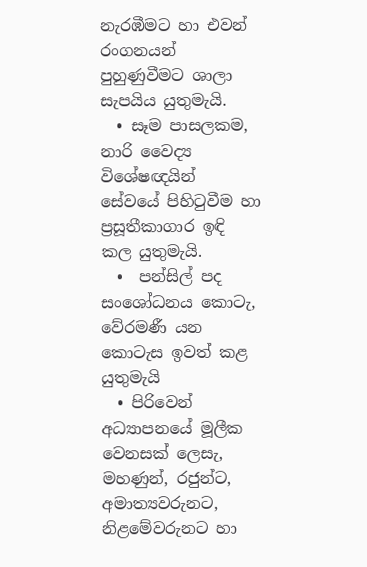නැරඹීමට හා එවන් රංගනයන් පුහුණුවීමට ශාලා සැපයිය යුතුමැයි.
  • සෑම පාසලකම, නාරි වෛද්‍ය විශේෂඥයින් සේවයේ පිහිටුවීම හා ප්‍රසූතීකාගාර ඉඳි කල යුතුමැයි.
  •  පන්සිල් පද සංශෝධනය කොටැ, වේරමණී යන කොටැස ඉවත් කළ යුතුමැයි
  • පිරිවෙන් අධ්‍යාපනයේ මූලීක වෙනසක් ලෙසැ, මහණුන්, රජුන්ට, අමාත්‍යවරුනට, නිළමේවරුනට හා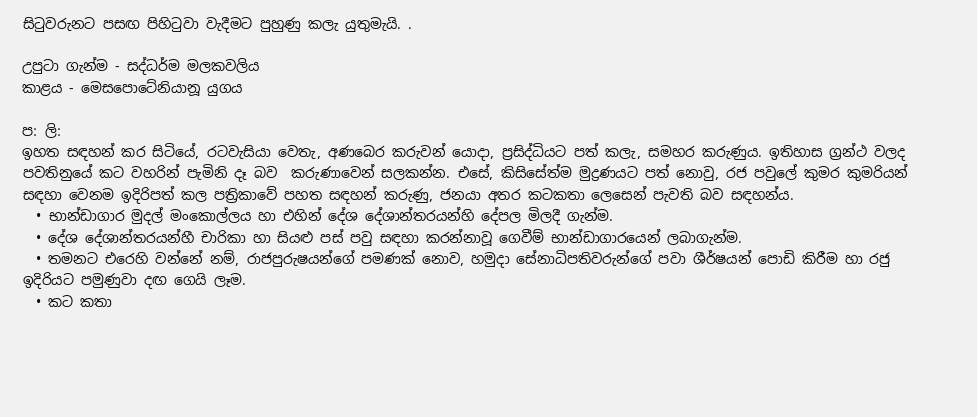සිටුවරුනට පසඟ පිහිටුවා වැදීමට පුහුණු කලැ යුතුමැයි. .

උපුටා ගැන්ම - සද්ධර්ම මලකවලිය
කාළය - මෙසපොටේනියානූ යුගය

ප: ලි:
ඉහත සඳහන් කර සිටියේ, රටවැසියා වෙතැ, අණබෙර කරුවන් යොදා, ප්‍රසිද්ධියට පත් කලැ, සමහර කරුණුය. ඉතිහාස ග්‍රන්ථ වලද පවතිනුයේ කට වහරින් පැමිනි දෑ බව  කරුණාවෙන් සලකන්න. එසේ, කිසිසේත්ම මුද්‍රණයට පත් නොවු, රජ පවුලේ කුමර කුමරියන් සඳහා වෙනම ඉදිරිපත් කල පත්‍රිකාවේ පහත සඳහන් කරුණු, ජනයා අතර කටකතා ලෙසෙන් පැවති බව සඳහන්ය.
  • භාන්ඩාගාර මුදල් මංකොල්ලය හා එහින් දේශ දේශාන්තරයන්හි දේපල මිලදී ගැන්ම.
  • දේශ දේශාන්තරයන්හී චාරිකා හා සියළු පස් පවු සඳහා කරන්නාවූ ගෙවීම් භාන්ඩාගාරයෙන් ලබාගැන්ම.
  • තමනට එරෙහි වන්නේ නම්, රාජපුරුෂයන්ගේ පමණක් නොව, හමුදා සේනාධිපතිවරුන්ගේ පවා ශීර්ෂයන් පොඩි කිරීම හා රජු ඉදිරියට පමුණුවා දඟ ගෙයි ලෑම.
  • කට කතා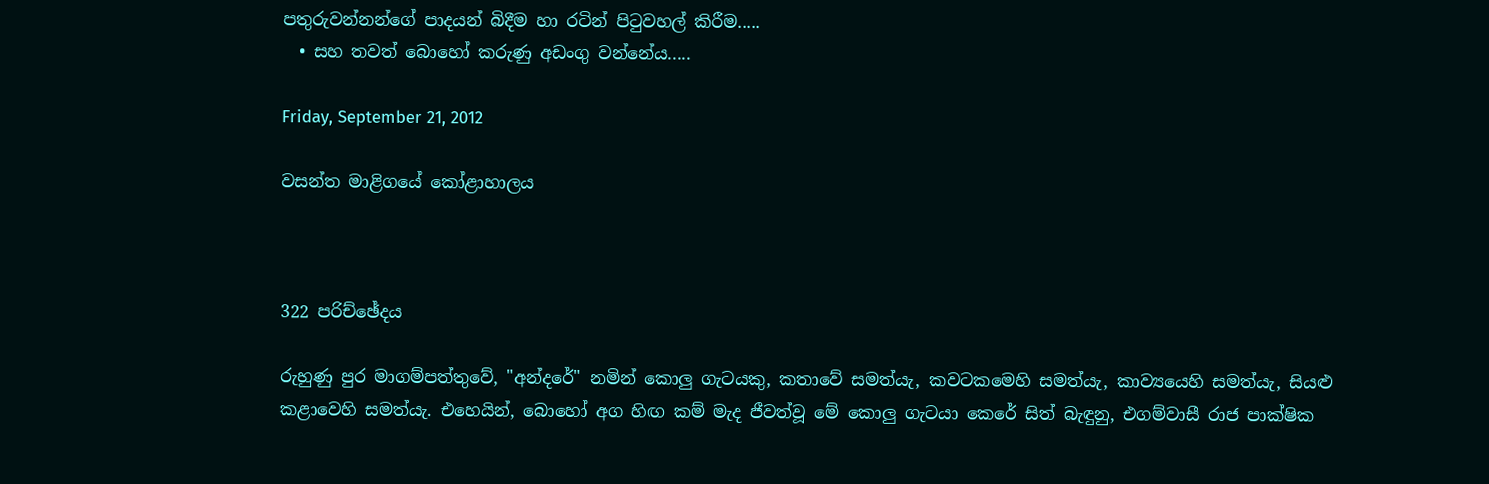පතුරුවන්නන්ගේ පාදයන් බිදීම හා රටින් පිටුවහල් කිරීම.....
  • සහ තවත් බොහෝ කරුණු අඩංගු වන්නේය.....

Friday, September 21, 2012

වසන්ත මාළිගයේ කෝළාහාලය



322 පරිච්ඡේදය

රුහුණු පුර මාගම්පත්තුවේ, "අන්දරේ" නමින් කොලු ගැටයකු, කතාවේ සමත්යැ, කවටකමෙහි සමත්යැ, කාව්‍යයෙහි සමත්යැ, සියළු කළාවෙහි සමත්යැ. එහෙයින්, බොහෝ අග හිඟ කම් මැද ජීවත්වූ මේ කොලු ගැටයා කෙරේ සිත් බැඳුනු, එගම්වාසී රාජ පාක්ෂික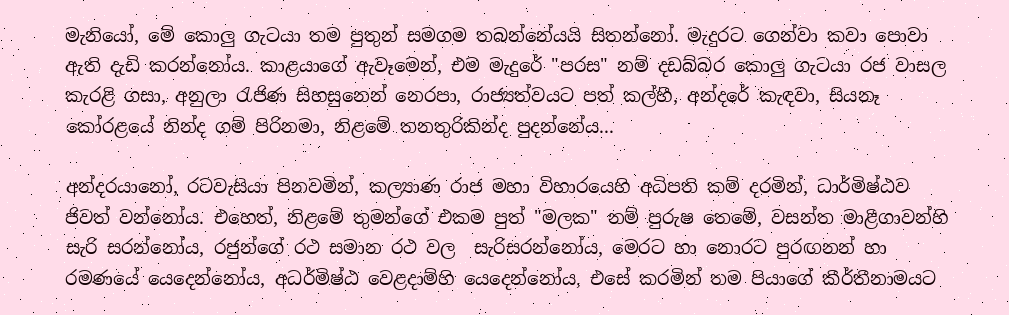මැනියෝ, මේ කොලු ගැටයා තම පුතුන් සමගම තබන්නේයයි සිතන්නෝ. මැදුරට ගෙන්වා කවා පොවා ඇති දැඩි කරන්නෝය. කාළයාගේ ඇවෑමෙන්, එම මැදුරේ "පරස" නම් දඩබ්බර කොලු ගැටයා රජ වාසල කැරළි ගසා, අනුලා රැජිණ සිහසුනෙන් නෙරපා, රාජ්‍යත්වයට පත් කල්හී, අන්දරේ කැඳවා, සියනෑ කෝරළයේ නින්ද ගම් පිරිනමා, නිළමේ තනතුරිකින්ද පුදන්නේය...

අන්දරයානෝ, රටවැසියා පිනවමින්, කල්‍යාණ රාජ මහා විහාරයෙහි අධිපති කම් දරමින්, ධාර්මිෂ්ඨව ජිවත් වන්නෝය. එහෙත්, නිළමේ තුමන්ගේ එකම පුත් "මලක" නම් පුරුෂ තෙමේ, වසන්ත මාළීගාවන්හි සැරි සරන්නෝය, රජුන්ගේ රථ සමාන රථ වල  සැරිසරන්නෝය, මෙරට හා නොරට පුරඟනන් හා රමණයේ යෙදෙන්නෝය, අධර්මිෂ්ඨ වෙළදාම්හි යෙදෙන්නෝය, එසේ කරමින් තම පියාගේ කීර්තීනාමයට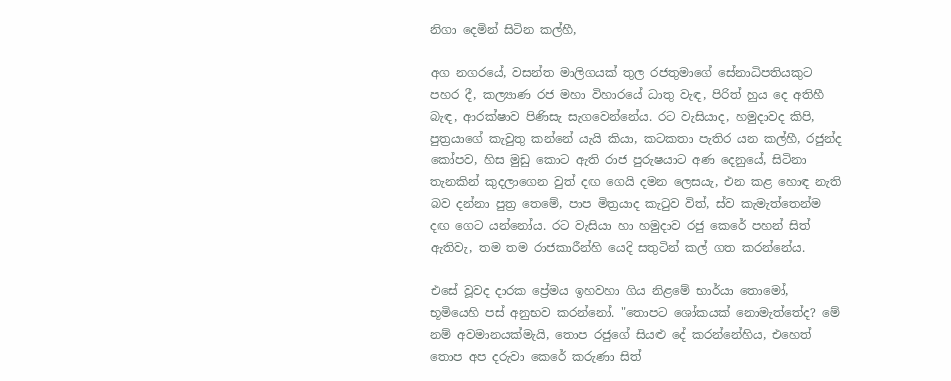නිගා දෙමින් සිටින කල්හී,

අග නගරයේ, වසන්ත මාලිගයක් තුල රජතුමාගේ සේනාධිපතියකුට පහර දී, කල්‍යාණ රජ මහා විහාරයේ ධාතු වැඳ, පිරිත් හුය දෙ අතිහී බැඳ, ආරක්ෂාව පිණිසැ සැගවෙන්නේය. රට වැසියාද, හමුදාවද කිපි, පුත්‍රයාගේ කැවුතු කන්නේ යැයි කියා, කටකතා පැතිර යන කල්හී, රජුන්ද කෝපව, හිස මුඩු කොට ඇති රාජ පුරුෂයාට අණ දෙනුයේ, සිටිනා තැනකින් කුදලාගෙන වුත් දඟ ගෙයි දමන ලෙසයැ, එන කළ හොඳ නැති බව දන්නා පුත්‍ර තෙමේ, පාප මිත්‍රයාද කැටුව විත්, ස්ව කැමැත්තෙන්ම දඟ ගෙට යන්නෝය. රට වැසියා හා හමුදාව රජු කෙරේ පහන් සිත් ඇතිවැ, තම තම රාජකාරීන්හි යෙදි සතුටින් කල් ගත කරන්නේය.

එසේ වූවද දාරක ප්‍රේමය ඉහවහා ගිය නිළමේ භාර්යා තොමෝ, භූමියෙහි පස් අනුභව කරන්නෝ. "තොපට ශෝකයක් නොමැත්තේද? මේ නම් අවමානයක්මැයි, තොප රජුගේ සියළු දේ කරන්නේහිය, එහෙත් තොප අප දරුවා කෙරේ කරුණා සිත්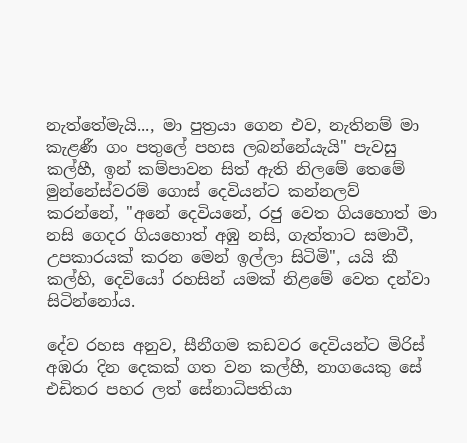නැත්තේමැයි..., මා පුත්‍රයා ගෙන එව, නැතිනම් මා කැළණී ගං පතුලේ පහස ලබන්නේයැයි" පැවසු කල්හී, ඉන් කම්පාවන සිත් ඇති නිලමේ තෙමේ මුන්නේස්වරම් ගොස් දෙවියන්ට කන්නලව් කරන්නේ, "අනේ දෙවියනේ, රජු වෙත ගියහොත් මා නසි ගෙදර ගියහොත් අඹු නසි, ගැත්තාට සමාවී, උපකාරයක් කරන මෙන් ඉල්ලා සිටිමි", යයි කී කල්හි, දෙවියෝ රහසින් යමක් නිළමේ වෙත දන්වා සිටින්නෝය.

දේව රහස අනුව, සීනීගම කඩවර දෙවියන්ට මිරිස් අඹරා දින දෙකක් ගත වන කල්හී, නාගයෙකු සේ එඩිතර පහර ලත් සේනාධිපතියා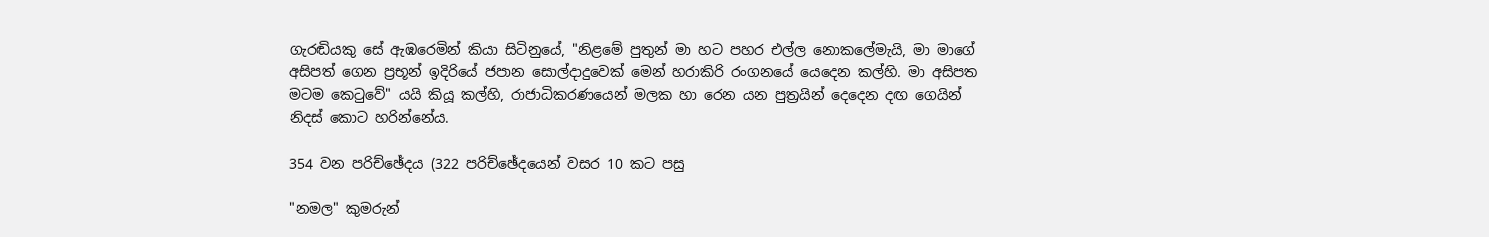ගැරඬියකු සේ ඇඹරෙමින් කියා සිටිනුයේ, "නිළමේ පුතුන් මා හට පහර එල්ල නොකලේමැයි, මා මාගේ අසිපත් ගෙන ප්‍රභූන් ඉදිරියේ ජපාන සොල්දාදුවෙක් මෙන් හරාකිරි රංගනයේ යෙදෙන කල්හි. මා අසිපත මටම කෙටුවේ" යයි කියූ කල්හි, රාජාධිකරණයෙන් මලක හා රෙන යන පුත්‍රයින් දෙදෙන දඟ ගෙයින් නිදස් කොට හරින්නේය.

354 වන පරිච්ඡේදය (322 පරිච්ඡේදයෙන් වසර 10 කට පසු

"නමල" කුමරුන්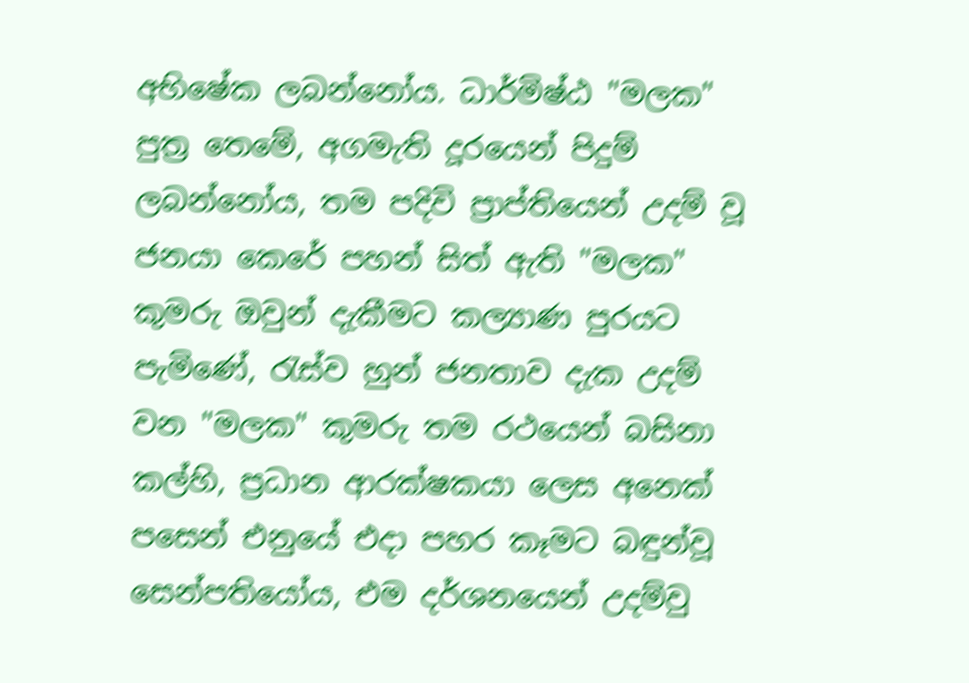අභිෂේක ලබන්නෝය. ධාර්මිෂ්ඨ "මලක" පුත්‍ර තෙමේ, අගමැති දූරයෙන් පිදුම් ලබන්නෝය, තම පදිවි ප්‍රාප්තියෙන් උදම් වූ ජනයා කෙරේ පහන් සිත් ඇති "මලක" කුමරු ඔවුන් දැකීමට කල්‍යාණ පුරයට පැමිණේ, රැස්ව හුන් ජනතාව දැක උදම් වන "මලක" කුමරු තම රථයෙන් බසිනා කල්හි, ප්‍රධාන ආරක්ෂකයා ලෙස අනෙක් පසෙන් එනුයේ එදා පහර කෑමට බඳුන්වූ සෙන්පතියෝය, එම දර්ශනයෙන් උදම්වු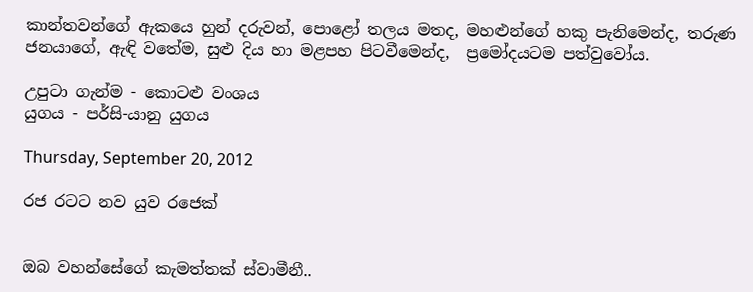කාන්තවන්ගේ ඇකයෙ හුන් දරුවන්, පොළෝ තලය මතද, මහළුන්ගේ හකු පැනිමෙන්ද, තරුණ ජනයාගේ, ඇඳි වතේම, සුළු දිය හා මළපහ පිටවීමෙන්ද,  ප්‍රමෝදයටම පත්වුවෝය.

උපුටා ගැන්ම - කොටළු වංශය
යුගය - පර්සි-යානු යුගය

Thursday, September 20, 2012

රජ රටට නව යුව රජෙක්


ඔබ වහන්සේගේ කැමත්තක් ස්වාමීනී..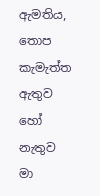ඇමතිය, තොප කැමැත්ත ඇතුව හෝ නැතුව මා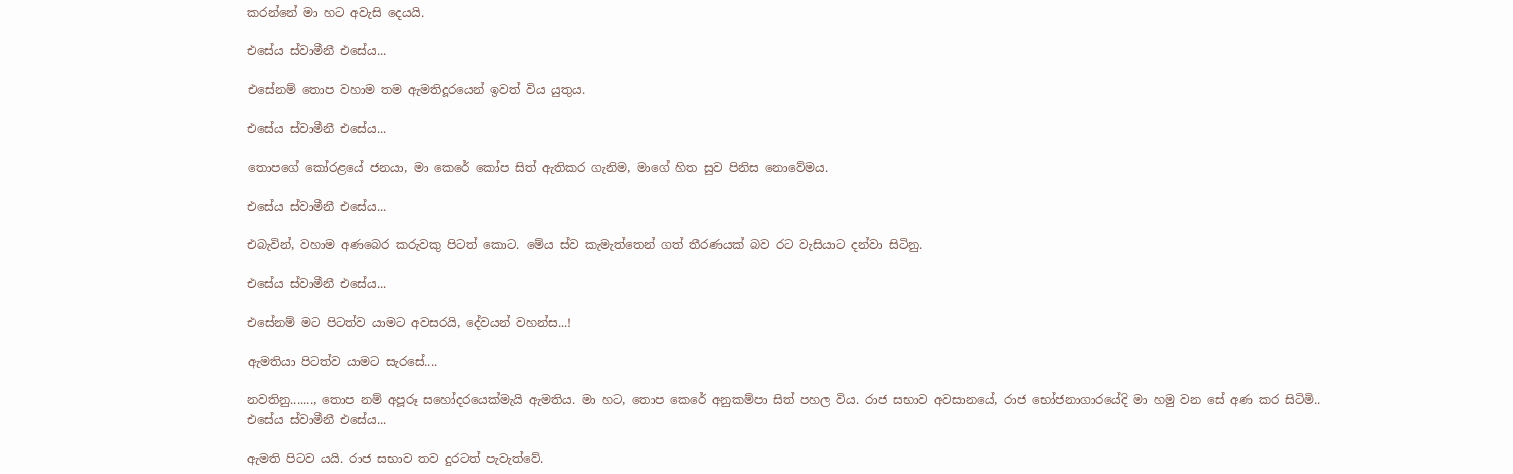කරන්නේ මා හට අවැසි දෙයයි.

එසේය ස්වාමීනී එසේය...

එසේනම් තොප වහාම තම ඇමතිදූරයෙන් ඉවත් විය යුතුය.

එසේය ස්වාමීනී එසේය...

තොපගේ කෝරළයේ ජනයා, මා කෙරේ කෝප සිත් ඇතිකර ගැනිම, මාගේ හිත සුව පිනිස නොවේමය.

එසේය ස්වාමීනී එසේය...

එබැවින්, වහාම අණබෙර කරුවකු පිටත් කොට. මේය ස්ව කැමැත්තෙන් ගත් තීරණයක් බව රට වැසියාට දන්වා සිටිනු.

එසේය ස්වාමීනී එසේය...

එසේනම් මට පිටත්ව යාමට අවසරයි, දේවයන් වහන්ස...!

ඇමතියා පිටත්ව යාමට සැරසේ....

නවතිනු......., තොප නම් අපූරූ සහෝදරයෙක්මැයි ඇමතිය. මා හට, තොප කෙරේ අනුකම්පා සිත් පහල විය. රාජ සභාව අවසානයේ, රාජ භෝජනාගාරයේදි මා හමු වන සේ අණ කර සිටිමි..
එසේය ස්වාමීනී එසේය...

ඇමති පිටව යයි. රාජ සභාව තව දුරටත් පැවැත්වේ.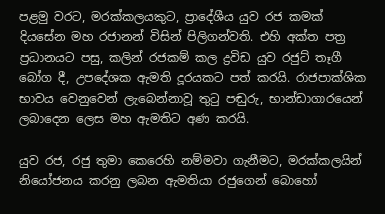පළමු වරට, මරක්කලයකුට, ප්‍රාදේශීය යුව රජ කමක් දියසේන මහ රජානන් විසින් පිලිගන්වති. එහි අක්ත පත්‍ර ප්‍රධානයට පසු, කලින් රජකම් කල ද්‍රවිඩ යුව රජුට් තෑගී බෝග දී, උපදේශක ඇමති දූරයකට පත් කරයි. රාජපාක්ශික භාවය වෙනුවෙන් ලැබෙන්නාවූ තුටු පඬුරු, භාන්ඩාගාරයෙන් ලබාදෙන ලෙස මහ ඇමතිට අණ කරයි.

යුව රජ, රජු තුමා කෙරෙහි නම්මවා ගැනීමට, මරක්කලයින් නියෝජනය කරනු ලබන ඇමතියා රජුගෙන් බොහෝ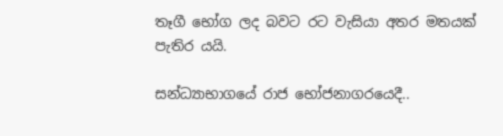තෑගී භෝග ලද බවට රට වැසියා අතර මතයක් පැතිර යයි.

සන්ධ්‍යාභාගයේ රාජ භෝජනාගරයෙදී..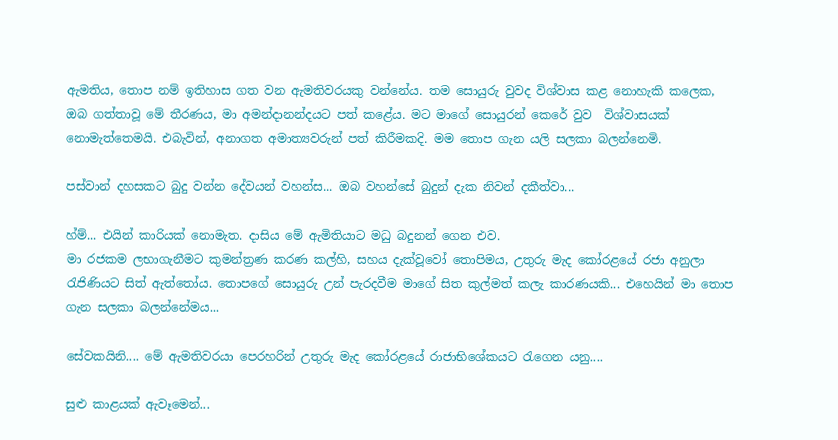ඇමතිය, තොප නම් ඉතිහාස ගත වන ඇමතිවරයකු වන්නේය. තම සොයුරු වුවද විශ්වාස කළ නොහැකි කලෙක, ඔබ ගත්තාවූ මේ තීරණය, මා අමන්දානන්දයට පත් කළේය. මට මාගේ සොයුරන් කෙරේ වුව  විශ්වාසයක් නොමැත්තෙමයි. එබැවින්, අනාගත අමාත්‍යවරුන් පත් කිරීමකදි. මම තොප ගැන යලි සලකා බලන්නෙමි.

පස්වාන් දහසකට බුදු වන්න දේවයන් වහන්ස... ඔබ වහන්සේ බුදුන් දැක නිවන් දකීත්වා...

හ්ම්... එයින් කාරියක් නොමැත. දාසිය මේ ඇමිතියාට මධු බදුනන් ගෙන එව.
මා රජකම ලභාගැනීමට කුමන්ත්‍රණ කරණ කල්හි, සහය දැක්වූවෝ තොපිමය, උතුරු මැද කෝරළයේ රජා අනුලා රැජිණියට සිත් ඇත්තෝය. තොපගේ සොයුරු උන් පැරදවීම මාගේ සිත කුල්මත් කලැ කාරණයකි... එහෙයින් මා තොප ගැන සලකා බලන්නේමය...

සේවකයිනි.... මේ ඇමතිවරයා පෙරහරින් උතුරු මැද කෝරළයේ රාජාභිශේකයට රැගෙන යනු....

සුළු කාළයක් ඇවෑමෙන්...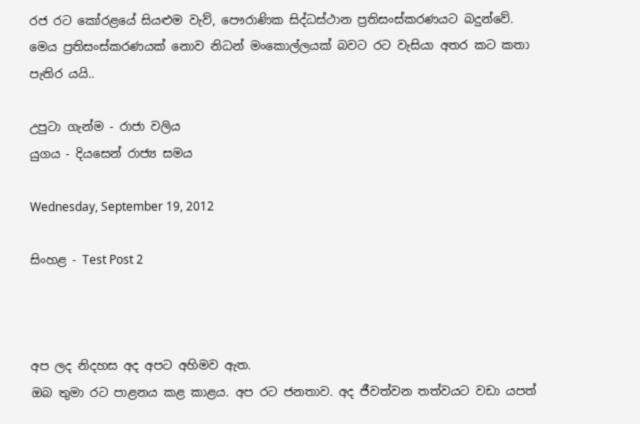රජ රට කෝරළයේ සියළුම වැව්, පෞරාණික සිද්ධස්ථාන ප්‍රතිසංස්කරණයට බදුන්වේ.
මෙය ප්‍රතිසංස්කරණයක් නොව නිධන් මංකොල්ලයක් බවට රට වැසියා අතර කට කතා පැතිර යයි..

උපුටා ගැන්ම - රාජා වලිය
යුගය - දියසෙන් රාජ්‍ය සමය

Wednesday, September 19, 2012

සිංහළ - Test Post 2



අප ලද නිදහස අද අපට අහිමව ඇත.
ඔබ තුමා රට පාළනය කළ කාළය. අප රට ජනතාව. අද ජීවත්වන තත්වයට වඩා යපත්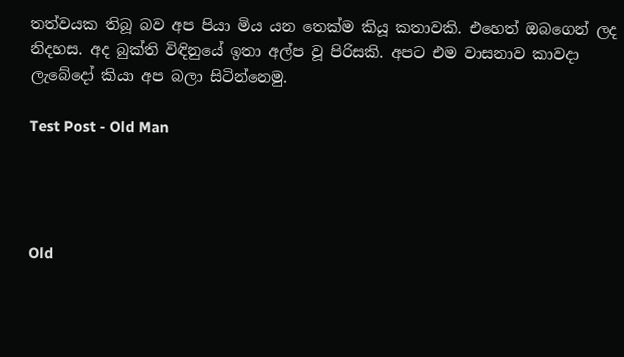තත්වයක තිබූ බව අප පියා මිය යන තෙක්ම කියූ කතාවකි. එහෙත් ඔබගෙන් ලද නිදහස. අද බුක්ති විඳිනුයේ ඉතා අල්ප වූ පිරිසකි. අපට එම වාසනාව කාවදා ලැබේදෝ කියා අප බලා සිටින්නෙමු.

Test Post - Old Man




Old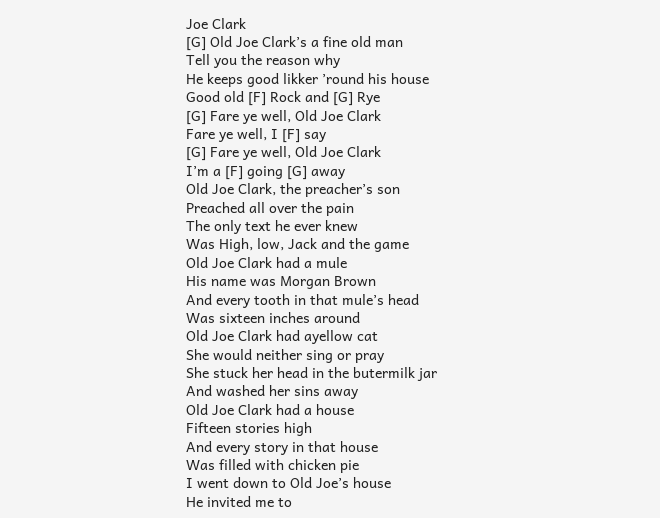Joe Clark
[G] Old Joe Clark’s a fine old man
Tell you the reason why
He keeps good likker ’round his house
Good old [F] Rock and [G] Rye
[G] Fare ye well, Old Joe Clark
Fare ye well, I [F] say
[G] Fare ye well, Old Joe Clark
I’m a [F] going [G] away
Old Joe Clark, the preacher’s son
Preached all over the pain
The only text he ever knew
Was High, low, Jack and the game
Old Joe Clark had a mule
His name was Morgan Brown
And every tooth in that mule’s head
Was sixteen inches around
Old Joe Clark had ayellow cat
She would neither sing or pray
She stuck her head in the butermilk jar
And washed her sins away
Old Joe Clark had a house
Fifteen stories high
And every story in that house
Was filled with chicken pie
I went down to Old Joe’s house
He invited me to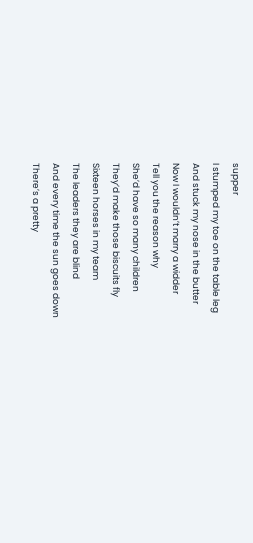supper
I stumped my toe on the table leg
And stuck my nose in the butter
Now I wouldn’t marry a widder
Tell you the reason why
She’d have so many children
They’d make those biscuits fly
Sixteen horses in my team
The leaders they are blind
And every time the sun goes down
There’s a pretty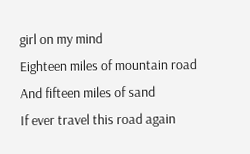girl on my mind
Eighteen miles of mountain road
And fifteen miles of sand
If ever travel this road again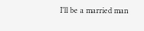I’ll be a married man